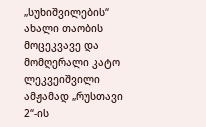„სუხიშვილების“ ახალი თაობის მოცეკვავე და მომღერალი კატო ლეკვეიშვილი ამჟამად „რუსთავი 2“-ის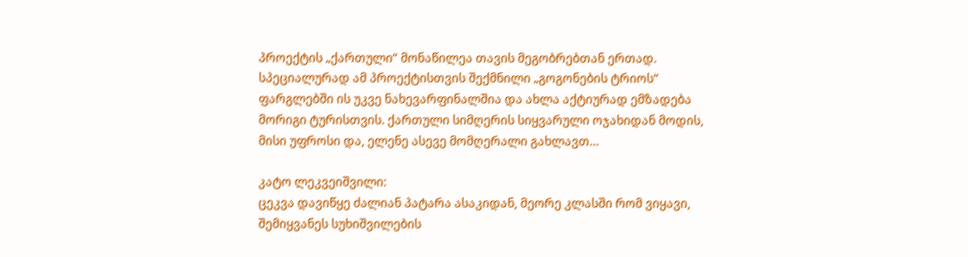პროექტის „ქართული“ მონაწილეა თავის მეგობრებთან ერთად. სპეციალურად ამ პროექტისთვის შექმნილი „გოგონების ტრიოს“ ფარგლებში ის უკვე ნახევარფინალშია და ახლა აქტიურად ემზადება მორიგი ტურისთვის. ქართული სიმღერის სიყვარული ოჯახიდან მოდის, მისი უფროსი და, ელენე ასევე მომღერალი გახლავთ…

კატო ლეკვეიშვილი:
ცეკვა დავიწყე ძალიან პატარა ასაკიდან, მეორე კლასში რომ ვიყავი, შემიყვანეს სუხიშვილების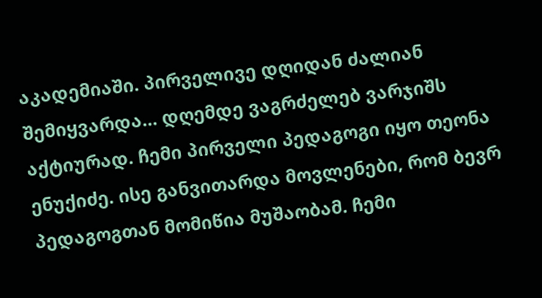აკადემიაში. პირველივე დღიდან ძალიან შემიყვარდა… დღემდე ვაგრძელებ ვარჯიშს აქტიურად. ჩემი პირველი პედაგოგი იყო თეონა ენუქიძე. ისე განვითარდა მოვლენები, რომ ბევრ პედაგოგთან მომიწია მუშაობამ. ჩემი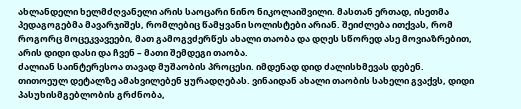ახლანდელი ხელმძღვანელი არის საოცარი ნინო ნიკოლაიშვილი. მასთან ერთად, ისეთმა პედაგოგებმა მავარჯიშეს, რომლებიც წამყვანი სოლისტები არიან. შეიძლება ითქვას, რომ როგორც მოცეკვავეები, მათ გამოგვძერწეს ახალი თაობა და დღეს სწორედ ასე მოვიაზრებით, არის დიდი დასი და ჩვენ – მათი შემდეგი თაობა.
ძალიან საინტერესოა თავად მუშაობის პროცესი. იმდენად დიდ ძალისხმევას დებენ. თითოეულ დეტალზე ამახვილებენ ყურადღებას. ვინაიდან ახალი თაობის სახელი გვაქვს, დიდი პასუხისმგებლობის გრძნობა,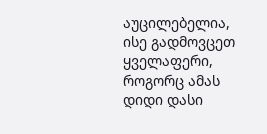აუცილებელია, ისე გადმოვცეთ ყველაფერი, როგორც ამას დიდი დასი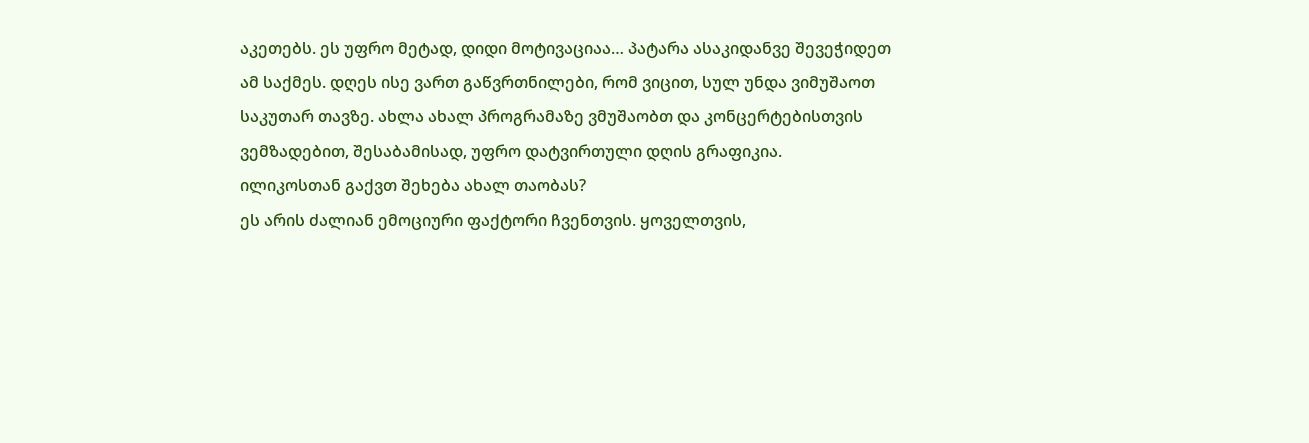აკეთებს. ეს უფრო მეტად, დიდი მოტივაციაა… პატარა ასაკიდანვე შევეჭიდეთ ამ საქმეს. დღეს ისე ვართ გაწვრთნილები, რომ ვიცით, სულ უნდა ვიმუშაოთ საკუთარ თავზე. ახლა ახალ პროგრამაზე ვმუშაობთ და კონცერტებისთვის ვემზადებით, შესაბამისად, უფრო დატვირთული დღის გრაფიკია.
ილიკოსთან გაქვთ შეხება ახალ თაობას?
ეს არის ძალიან ემოციური ფაქტორი ჩვენთვის. ყოველთვის,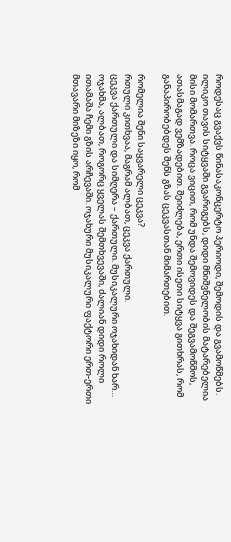როდესაც გვაქვს წინასაკონცერტო პერიოდი, შემოდის და გვამოწმებს. ილიკო თავის სიტყვაში გვარიგებს, დიდი მნიშვნელობის მატარებელია მისი მომართვა. როცა ვიცით, რომ უნდა შემოვიდეს და შეგვამოწმოს, ათასმაგად ვემზადებით. შეიძლება, ერთი ისეთი სიტყვა გითხრას, რომ განაპირობებდეს შენს გზას ცეკვასთან მიმართებით.

რომელია შენი საყვარელი ცეკვა?
რთული კითხვაა, მაგრამ ალბათ, ცეკვა ქართული.
ცეკვა ქართული და სიმღერა – ქართული. მუსიკალური ოჯახიდან ხარ…
ოჯახმა, ალბათ, როგორც ყველას შემთხვევაში, ძალიან დიდი როლი ითამაშა ჩემი გზის არჩევაში. ოჯახური მუსიკალური ფაქტორი ერთ-ერთი მთავარი მიზეზი იყო, რომ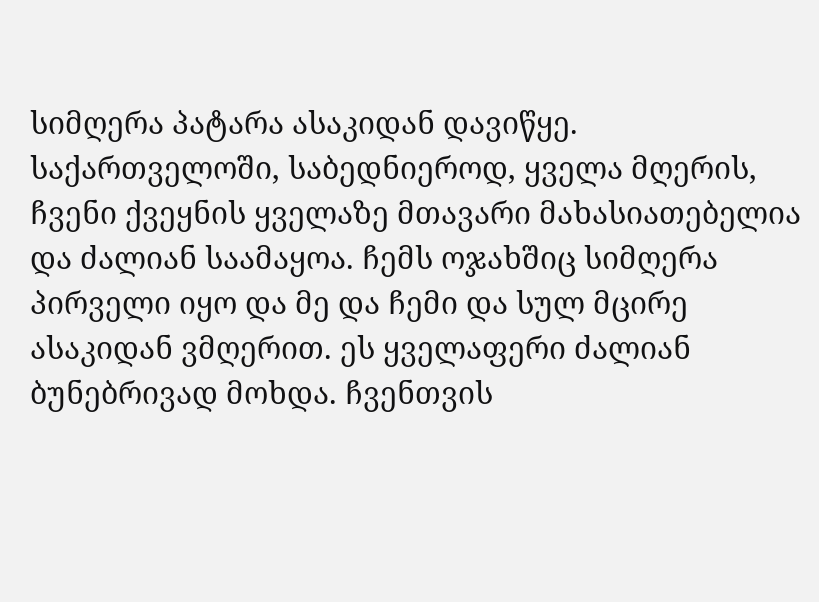სიმღერა პატარა ასაკიდან დავიწყე. საქართველოში, საბედნიეროდ, ყველა მღერის, ჩვენი ქვეყნის ყველაზე მთავარი მახასიათებელია და ძალიან საამაყოა. ჩემს ოჯახშიც სიმღერა პირველი იყო და მე და ჩემი და სულ მცირე ასაკიდან ვმღერით. ეს ყველაფერი ძალიან ბუნებრივად მოხდა. ჩვენთვის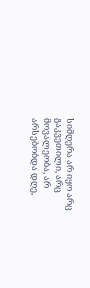სიმღერა არ იყო არც გაკვეთილი, არც მოვალეობა, არ არსებობდა დღე,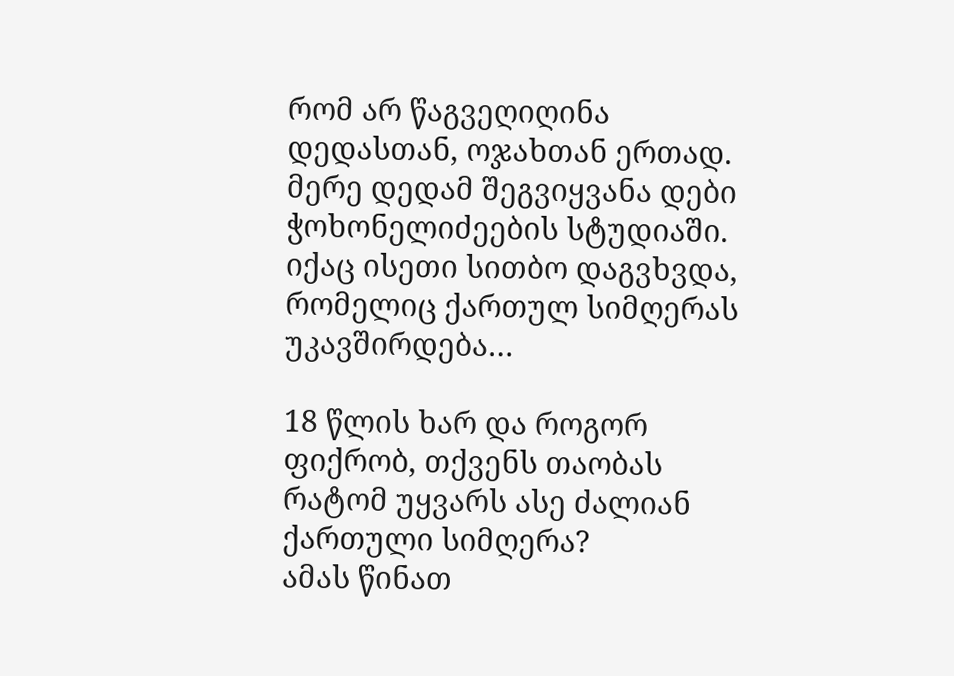რომ არ წაგვეღიღინა დედასთან, ოჯახთან ერთად. მერე დედამ შეგვიყვანა დები ჭოხონელიძეების სტუდიაში. იქაც ისეთი სითბო დაგვხვდა, რომელიც ქართულ სიმღერას უკავშირდება…

18 წლის ხარ და როგორ ფიქრობ, თქვენს თაობას რატომ უყვარს ასე ძალიან ქართული სიმღერა?
ამას წინათ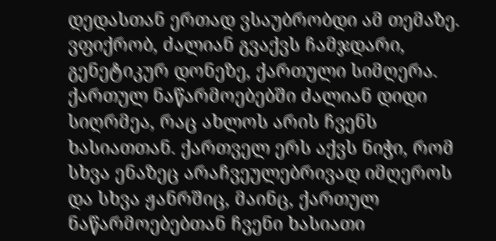დედასთან ერთად ვსაუბრობდი ამ თემაზე. ვფიქრობ, ძალიან გვაქვს ჩამჯდარი, გენეტიკურ დონეზე, ქართული სიმღერა. ქართულ ნაწარმოებებში ძალიან დიდი სიღრმეა, რაც ახლოს არის ჩვენს ხასიათთან. ქართველ ერს აქვს ნიჭი, რომ სხვა ენაზეც არაჩვეულებრივად იმღეროს და სხვა ჟანრშიც, მაინც, ქართულ ნაწარმოებებთან ჩვენი ხასიათი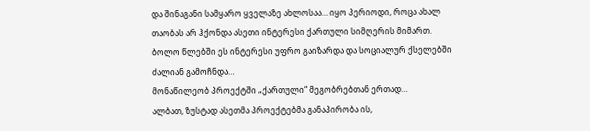და შინაგანი სამყარო ყველაზე ახლოსაა… იყო პერიოდი, როცა ახალ თაობას არ ჰქონდა ასეთი ინტერესი ქართული სიმღერის მიმართ. ბოლო წლებში ეს ინტერესი უფრო გაიზარდა და სოციალურ ქსელებში ძალიან გამოჩნდა…
მონაწილეობ პროექტში „ქართული“ მეგობრებთან ერთად…
ალბათ, ზუსტად ასეთმა პროექტებმა განაპირობა ის,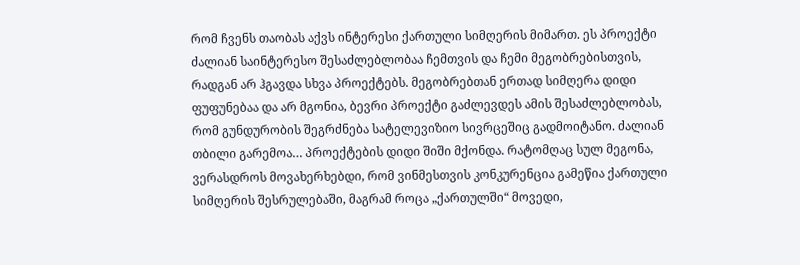რომ ჩვენს თაობას აქვს ინტერესი ქართული სიმღერის მიმართ. ეს პროექტი ძალიან საინტერესო შესაძლებლობაა ჩემთვის და ჩემი მეგობრებისთვის, რადგან არ ჰგავდა სხვა პროექტებს. მეგობრებთან ერთად სიმღერა დიდი ფუფუნებაა და არ მგონია, ბევრი პროექტი გაძლევდეს ამის შესაძლებლობას, რომ გუნდურობის შეგრძნება სატელევიზიო სივრცეშიც გადმოიტანო. ძალიან თბილი გარემოა… პროექტების დიდი შიში მქონდა. რატომღაც სულ მეგონა, ვერასდროს მოვახერხებდი, რომ ვინმესთვის კონკურენცია გამეწია ქართული სიმღერის შესრულებაში, მაგრამ როცა „ქართულში“ მოვედი,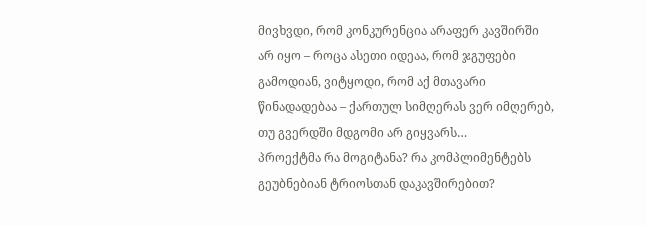მივხვდი, რომ კონკურენცია არაფერ კავშირში არ იყო – როცა ასეთი იდეაა, რომ ჯგუფები გამოდიან, ვიტყოდი, რომ აქ მთავარი წინადადებაა – ქართულ სიმღერას ვერ იმღერებ, თუ გვერდში მდგომი არ გიყვარს…
პროექტმა რა მოგიტანა? რა კომპლიმენტებს გეუბნებიან ტრიოსთან დაკავშირებით?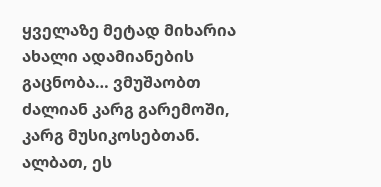ყველაზე მეტად მიხარია ახალი ადამიანების გაცნობა… ვმუშაობთ ძალიან კარგ გარემოში, კარგ მუსიკოსებთან. ალბათ, ეს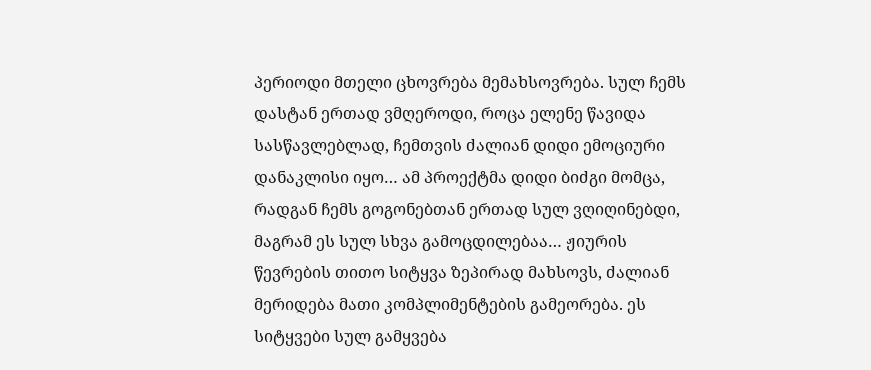პერიოდი მთელი ცხოვრება მემახსოვრება. სულ ჩემს დასტან ერთად ვმღეროდი, როცა ელენე წავიდა სასწავლებლად, ჩემთვის ძალიან დიდი ემოციური დანაკლისი იყო… ამ პროექტმა დიდი ბიძგი მომცა, რადგან ჩემს გოგონებთან ერთად სულ ვღიღინებდი, მაგრამ ეს სულ სხვა გამოცდილებაა… ჟიურის წევრების თითო სიტყვა ზეპირად მახსოვს, ძალიან მერიდება მათი კომპლიმენტების გამეორება. ეს სიტყვები სულ გამყვება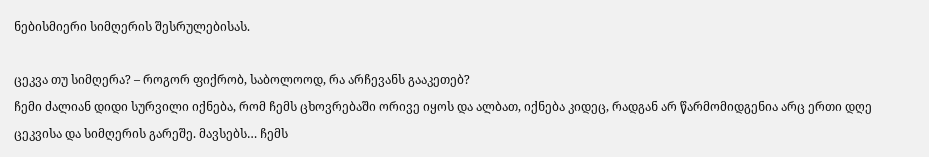ნებისმიერი სიმღერის შესრულებისას.

ცეკვა თუ სიმღერა? – როგორ ფიქრობ, საბოლოოდ, რა არჩევანს გააკეთებ?
ჩემი ძალიან დიდი სურვილი იქნება, რომ ჩემს ცხოვრებაში ორივე იყოს და ალბათ, იქნება კიდეც, რადგან არ წარმომიდგენია არც ერთი დღე ცეკვისა და სიმღერის გარეშე. მავსებს… ჩემს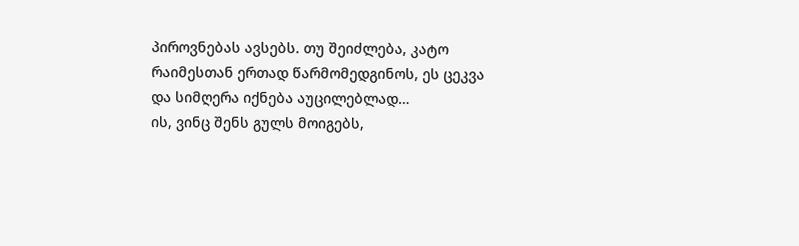პიროვნებას ავსებს. თუ შეიძლება, კატო რაიმესთან ერთად წარმომედგინოს, ეს ცეკვა და სიმღერა იქნება აუცილებლად…
ის, ვინც შენს გულს მოიგებს,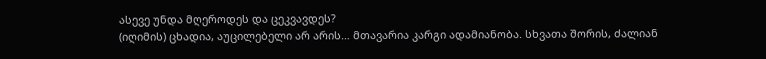ასევე უნდა მღეროდეს და ცეკვავდეს?
(იღიმის) ცხადია, აუცილებელი არ არის… მთავარია კარგი ადამიანობა. სხვათა შორის, ძალიან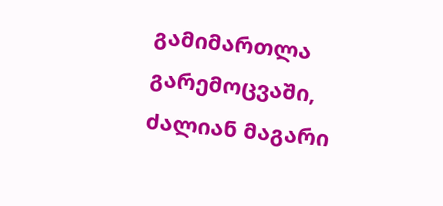გამიმართლა გარემოცვაში, ძალიან მაგარი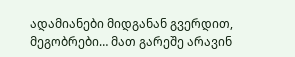ადამიანები მიდგანან გვერდით, მეგობრები… მათ გარეშე არავინ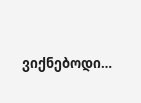ვიქნებოდი…